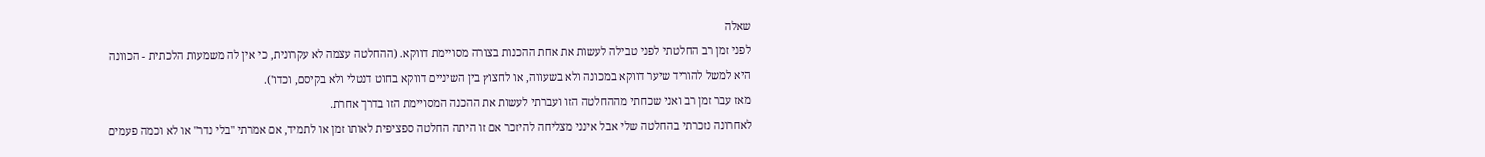שאלה
לפני זמן רב החלטתי לפני טבילה לעשות את אחת ההכנות בצורה מסויימת דווקא. (ההחלטה עצמה לא עקרונית, כי אין לה משמעות הלכתית - הכוונה היא למשל להוריד שיער דווקא במכונה ולא בשעווה, או לחצוץ בין השיניים דווקא בחוט דנטלי ולא בקיסם, וכדו').
מאז עבר זמן רב ואני שכחתי מההחלטה הזו ועברתי לעשות את ההכנה המסויימת הזו בדרך אחרת.
לאחרונה נזכרתי בהחלטה שלי אבל אינני מצליחה להיזכר אם זו היתה החלטה ספציפית לאותו זמן או לתמיד, אם אמרתי "בלי נדר" או לא וכמה פעמים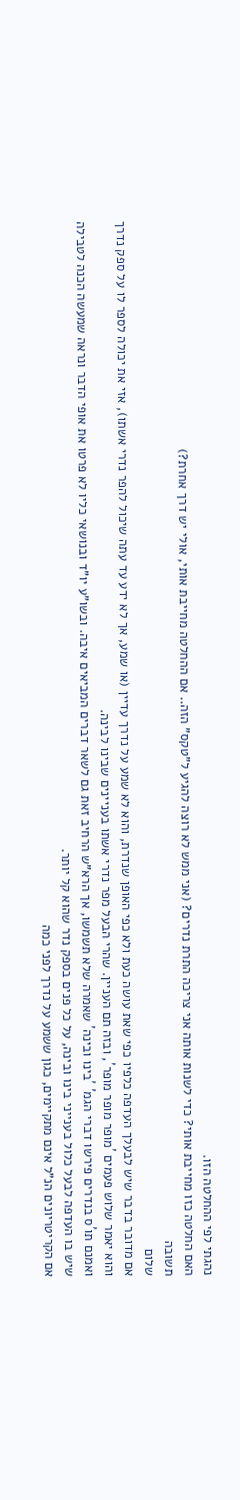נהגתי לפי ההחלטה הזו.
האם החלטה כזו מחייבת אותי? כדי לשנות אותה אני צריכה התרת נדרים? (אני ממש לא רוצה להגיע ל"טקס" הזה.. אם ההחלטה מחייבת אותי, אולי יש דרך אחרת?)
תשובה
שלום
אם מדובר בדבר שיש לבעלך העדפה כלפיו כפי שאת עושה כעת ולא כפי האופן שנדרת, והוא לא שמע על נדרך עדיין (או שמע, אך לא ידע עד עתה שיכול להפר נדרי אשתו), אזי את יכולה לספר לו על ספק נדרך והוא יאמר שלוש פעמים ´מופר מופר מופר´, ובזה תם העניין. שהרי הבעל מפר נדרי אשתו בעניינים שבינו לבינה.
ואמנם תו´ס בנדרים פירשו דברי הגמ´ ´בינו ובינה´ שאמרה שלא תשמשו, אך הרא"ש הרחיב זאת גם לשאר דברים המביאים איבה. ובשו"ע יו"ד ובנושאי כליו לא פרטו את אופי הדבר ונראה שמעשה הכנה לטבילה שיש בו העדפה לבעל כלול בענייני בינו ובינה, על כל פנים בספק נדר שהוא קל יותר.
אם הקריטריונים הנ"ל אינם מתקיימים, כגון ששמע על נדרך לפני כמה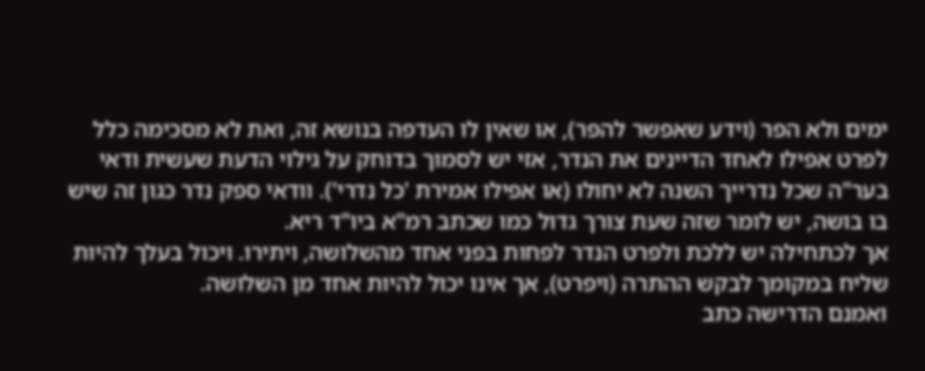ימים ולא הפר (וידע שאפשר להפר), או שאין לו העדפה בנושא זה, ואת לא מסכימה כלל לפרט אפילו לאחד הדיינים את הנדר, אזי יש לסמוך בדוחק על גילוי הדעת שעשית ודאי בער"ה שכל נדרייך השנה לא יחולו (או אפילו אמירת 'כל נדרי'). וודאי ספק נדר כגון זה שיש בו בושה, יש לומר שזה שעת צורך גדול כמו שכתב רמ"א ביו"ד ריא.
אך לכתחילה יש ללכת ולפרט הנדר לפחות בפני אחד מהשלושה, ויתירו. ויכול בעלך להיות שליח במקומך לבקש ההתרה (ויפרט), אך אינו יכול להיות אחד מן השלושה.
ואמנם הדרישה כתב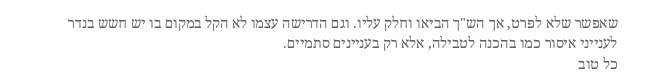שאפשר שלא לפרט, אך הש"ך הביאו וחלק עליו. וגם הדרישה עצמו לא הקל במקום בו יש חשש בנדר לענייני איסור כמו בהכנה לטבילה, אלא רק בעניינים סתמיים.
כל טוב